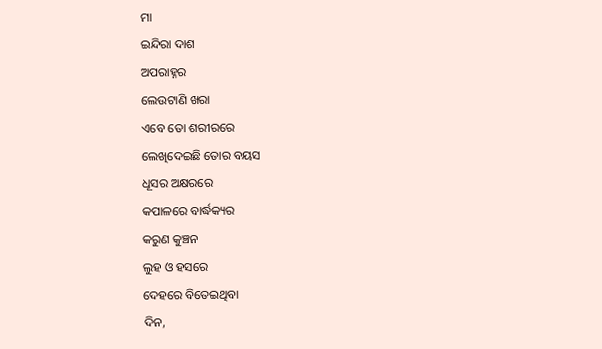ମା
ଇନ୍ଦିରା ଦାଶ
ଅପରାହ୍ନର
ଲେଉଟାଣି ଖରା
ଏବେ ତୋ ଶରୀରରେ
ଲେଖିଦେଇଛି ତୋର ବୟସ
ଧୂସର ଅକ୍ଷରରେ
କପାଳରେ ବାର୍ଦ୍ଧକ୍ୟର
କରୁଣ କୁଞ୍ଚନ
ଲୁହ ଓ ହସରେ
ଦେହରେ ବିତେଇଥିବା
ଦିନ,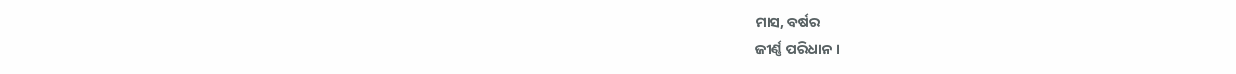ମାସ, ବର୍ଷର
ଜୀର୍ଣ୍ଣ ପରିଧାନ ।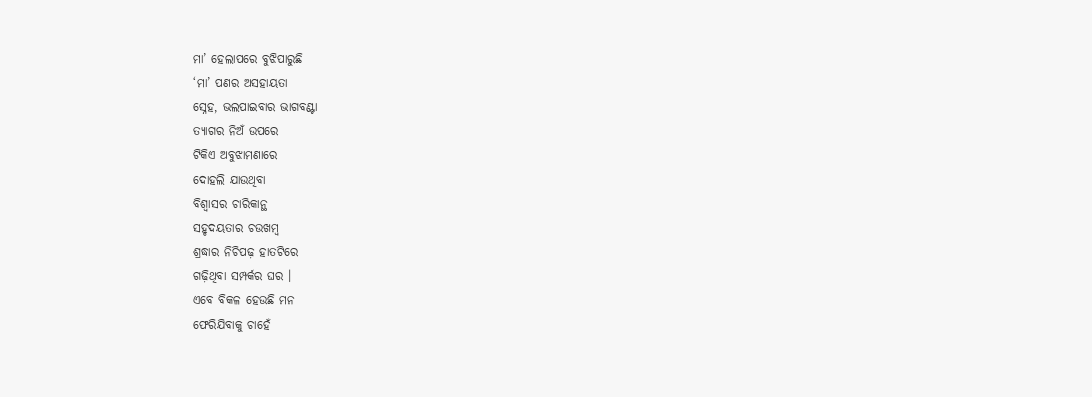ମା’ ହେଲାପରେ ବୁଝିପାରୁଛି
‘ମା’ ପଣର ଅସହାୟତା
ସ୍ନେହ, ଭଲପାଇବାର ଭାଗବଣ୍ଟା
ତ୍ୟାଗର ନିଅଁ ଉପରେ
ଟିକିଏ ଅବୁଝାମଣାରେ
ଦୋହଲି ଯାଉଥିବା
ବିଶ୍ୱାସର ଚାରିକାନ୍ଥ
ସହୃଦୟତାର ଚଉଖମ୍ବ
ଶ୍ରଦ୍ଧାର ନିଚିପଢ଼ ହାତଟିରେ
ଗଢ଼ିଥିବା ସମ୍ପର୍କର ଘର ।
ଏବେ ବିକଳ ହେଉଛି ମନ
ଫେରିଯିବାକୁ ଚାହେଁ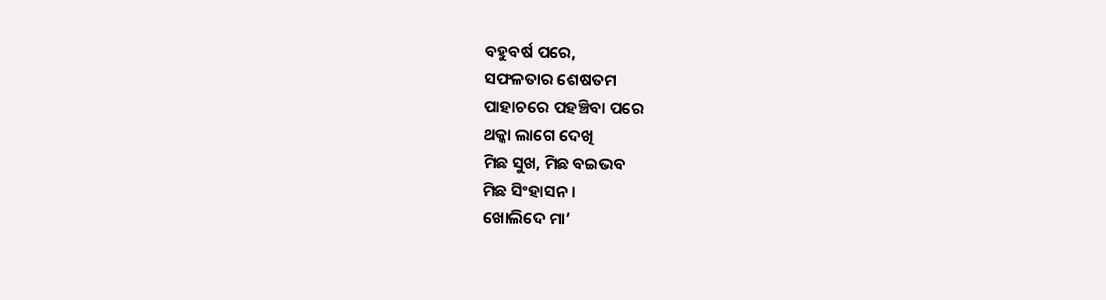ବହୁବର୍ଷ ପରେ,
ସଫଳତାର ଶେଷତମ
ପାହାଚରେ ପହଞ୍ଚିବା ପରେ
ଥକ୍କା ଲାଗେ ଦେଖି
ମିଛ ସୁଖ, ମିଛ ବଇଭବ
ମିଛ ସିଂହାସନ ।
ଖୋଲିଦେ ମା’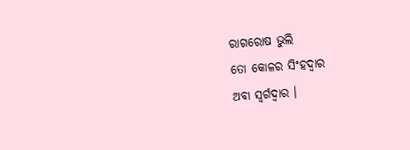ରାଗରୋଷ ଭୁଲି
ତୋ କୋଳର ସିଂହଦ୍ୱାର
ଅବା ସ୍ୱର୍ଗଦ୍ୱାର ।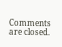Comments are closed.